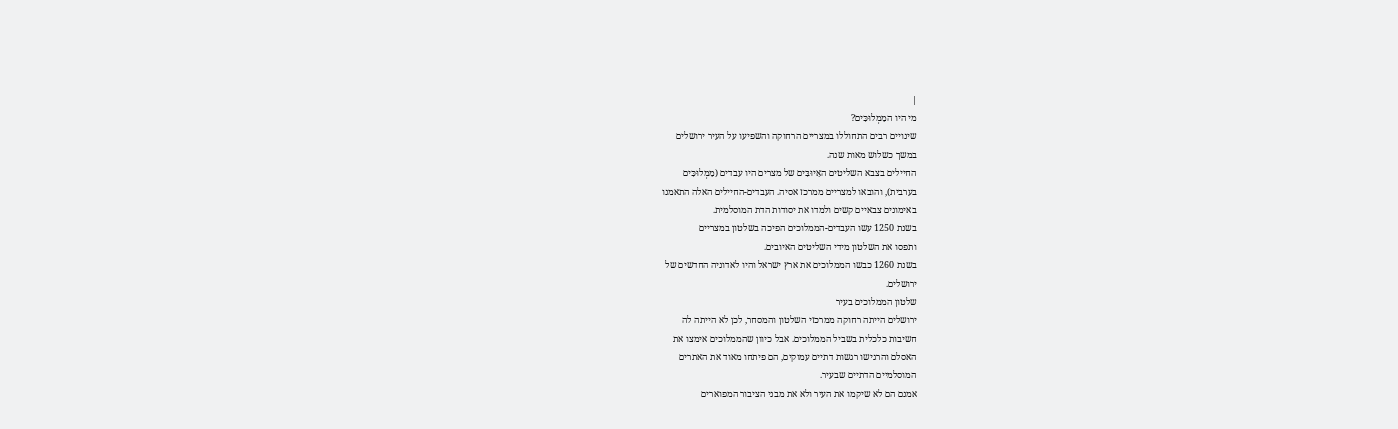|
מי היו המַמְלוּכִּים?
שינויים רבים התחוללו במצריים הרחוקה והשפיעו על העיר ירושלים
במשך כשלוש מאות שנה.
החיילים בצבא השליטים האַיוּבִּים של מצרים היו עבדים (מַמְלוּכִּים
בערבית), והובאו למצריים ממרכז אסיה. העבדים-החיילים האלה התאמנו
באימונים צבאיים קשים ולמדו את יסודות הדת המוסלמית.
בשנת 1250 עשו העבדים-הממלוכים הפיכה בשלטון במצריים
ותפסו את השלטון מידי השליטים האיובים.
בשנת 1260 כבשו הממלוכים את ארץ ישראל והיו לאדוניה החדשים של
ירושלים.
שלטון הממלוכים בעיר
ירושלים הייתה רחוקה ממרכזי השלטון והמסחר, לכן לא הייתה לה
חשיבות כלכלית בשביל הממלוכים. אבל כיוון שהממלוכים אימצו את
האסלם והרגישו רגשות דתיים עמוקים, הם פיתחו מאוד את האתרים
המוסלמיים הדתיים שבעיר.
אמנם הם לא שיקמו את העיר ולא את מבני הציבור המפוארים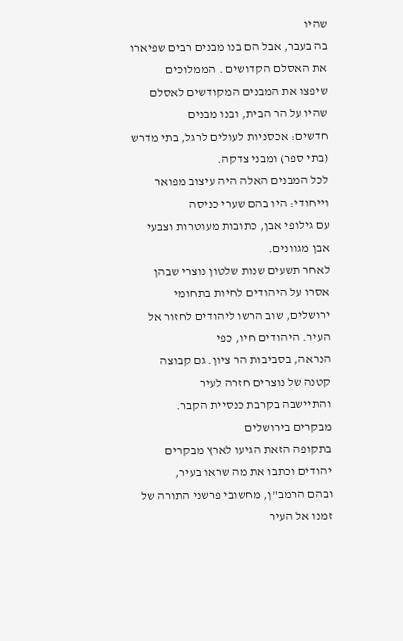שהיו
בה בעבר, אבל הם בנו מבנים רבים שפיארו את האסלם הקדושים . הממלוכים
שיפצו את המבנים המקודשים לאסלם שהיו על הר הבית, ובנו מבנים
חדשים: אכסניות לעולים לרגל, בתי מדרש (בתי ספר) ומבני צדקה.
לכל המבנים האלה היה עיצוב מפואר וייחודי: היו בהם שערי כניסה
עם גילופי אבן, כתובות מעוטרות וצבעי אבן מגוונים.
לאחר תשעים שנות שלטון נוצרי שבהן אסרו על היהודים לחיות בתחומי
ירושלים, שוב הרשו ליהודים לחזור אל העיר. היהודים חיו, כפי
הנראה, בסביבות הר ציון. גם קבוצה קטנה של נוצרים חזרה לעיר
והתיישבה בקרבת כנסיית הקבר.
מבקרים בירושלים
בתקופה הזאת הגיעו לארץ מבקרים יהודים וכתבו את מה שראו בעיר,
ובהם הרמב"ן, מחשובי פרשני התורה של זמנו אל העיר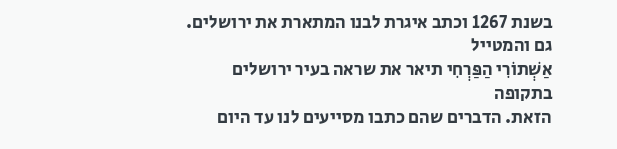בשנת 1267 וכתב איגרת לבנו המתארת את ירושלים. גם והמטייל
אַשְׁתוֹרִי הַפַּרְחִי תיאר את שראה בעיר ירושלים בתקופה
הזאת. הדברים שהם כתבו מסייעים לנו עד היום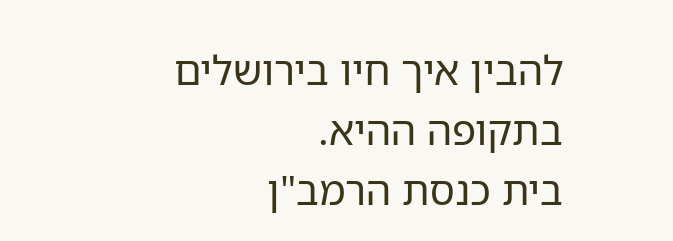להבין איך חיו בירושלים
בתקופה ההיא.
בית כנסת הרמב"ן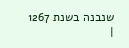שנבנה בשנת 1267
|